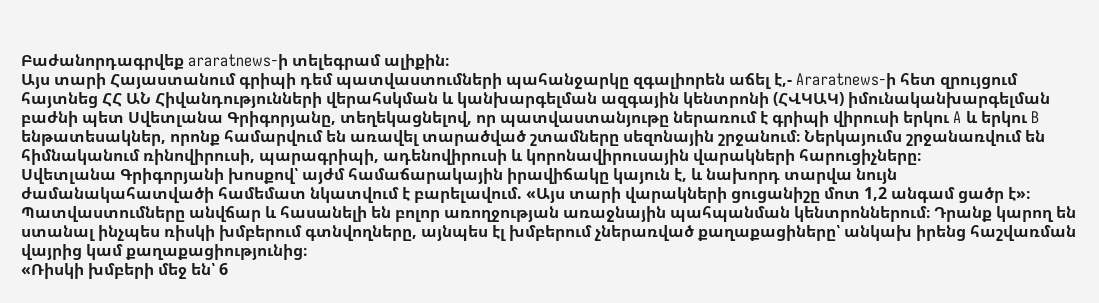Բաժանորդագրվեք araratnews-ի տելեգրամ ալիքին։
Այս տարի Հայաստանում գրիպի դեմ պատվաստումների պահանջարկը զգալիորեն աճել է,- Araratnews-ի հետ զրույցում հայտնեց ՀՀ ԱՆ Հիվանդությունների վերահսկման և կանխարգելման ազգային կենտրոնի (ՀՎԿԱԿ) իմունականխարգելման բաժնի պետ Սվետլանա Գրիգորյանը, տեղեկացնելով, որ պատվաստանյութը ներառում է գրիպի վիրուսի երկու A և երկու B ենթատեսակներ, որոնք համարվում են առավել տարածված շտամները սեզոնային շրջանում։ Ներկայումս շրջանառվում են հիմնականում ռինովիրուսի, պարագրիպի, ադենովիրուսի և կորոնավիրուսային վարակների հարուցիչները։
Սվետլանա Գրիգորյանի խոսքով՝ այժմ համաճարակային իրավիճակը կայուն է, և նախորդ տարվա նույն ժամանակահատվածի համեմատ նկատվում է բարելավում. «Այս տարի վարակների ցուցանիշը մոտ 1,2 անգամ ցածր է»։
Պատվաստումները անվճար և հասանելի են բոլոր առողջության առաջնային պահպանման կենտրոններում։ Դրանք կարող են ստանալ ինչպես ռիսկի խմբերում գտնվողները, այնպես էլ խմբերում չներառված քաղաքացիները՝ անկախ իրենց հաշվառման վայրից կամ քաղաքացիությունից։
«Ռիսկի խմբերի մեջ են՝ 6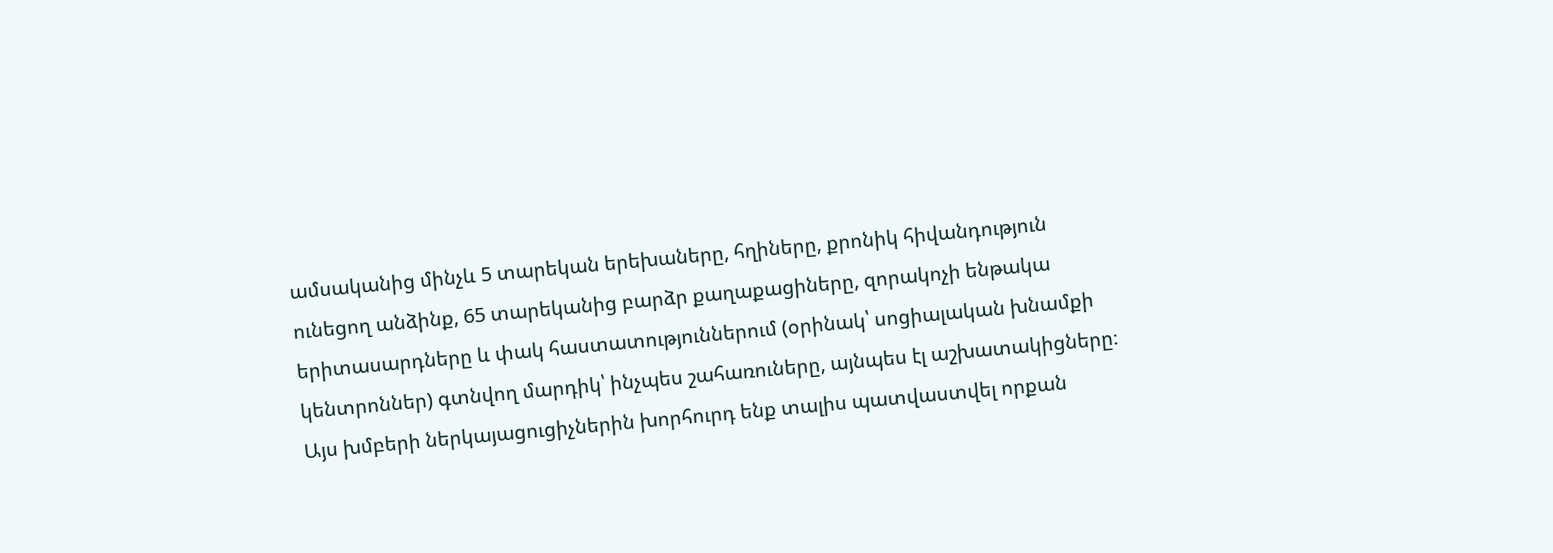ամսականից մինչև 5 տարեկան երեխաները, հղիները, քրոնիկ հիվանդություն ունեցող անձինք, 65 տարեկանից բարձր քաղաքացիները, զորակոչի ենթակա երիտասարդները և փակ հաստատություններում (օրինակ՝ սոցիալական խնամքի կենտրոններ) գտնվող մարդիկ՝ ինչպես շահառուները, այնպես էլ աշխատակիցները։ Այս խմբերի ներկայացուցիչներին խորհուրդ ենք տալիս պատվաստվել որքան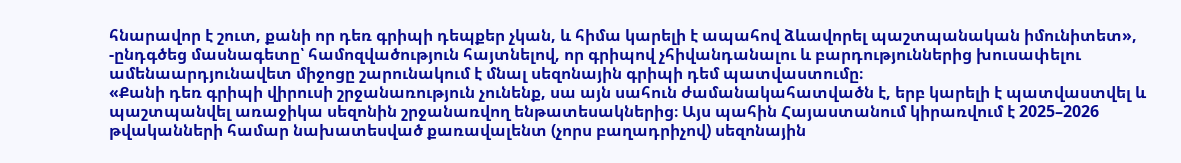հնարավոր է շուտ, քանի որ դեռ գրիպի դեպքեր չկան, և հիմա կարելի է ապահով ձևավորել պաշտպանական իմունիտետ», -ընդգծեց մասնագետը՝ համոզվածություն հայտնելով, որ գրիպով չհիվանդանալու և բարդություններից խուսափելու ամենաարդյունավետ միջոցը շարունակում է մնալ սեզոնային գրիպի դեմ պատվաստումը։
«Քանի դեռ գրիպի վիրուսի շրջանառություն չունենք, սա այն սահուն ժամանակահատվածն է, երբ կարելի է պատվաստվել և պաշտպանվել առաջիկա սեզոնին շրջանառվող ենթատեսակներից։ Այս պահին Հայաստանում կիրառվում է 2025–2026 թվականների համար նախատեսված քառավալենտ (չորս բաղադրիչով) սեզոնային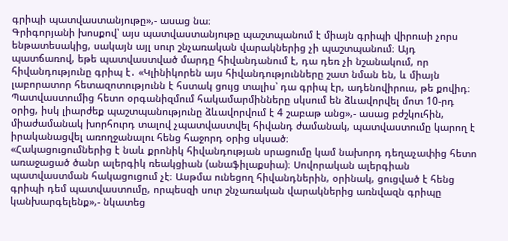գրիպի պատվաստանյութը»,- ասաց նա։
Գրիգորյանի խոսքով՝ այս պատվաստանյութը պաշտպանում է միայն գրիպի վիրուսի չորս ենթատեսակից, սակայն այլ սուր շնչառական վարակներից չի պաշտպանում։ Այդ պատճառով, եթե պատվաստված մարդը հիվանդանում է, դա դեռ չի նշանակում, որ հիվանդությունը գրիպ է․ «Կլինիկորեն այս հիվանդությունները շատ նման են, և միայն լաբորատոր հետազոտությունն է հստակ ցույց տալիս՝ դա գրիպ էր, ադենովիրուս, թե քովիդ։ Պատվաստումից հետո օրգանիզմում հակամարմինները սկսում են ձևավորվել մոտ 10-րդ օրից, իսկ լիարժեք պաշտպանությունը ձևավորվում է 4 շաբաթ անց»,- ասաց բժշկուհին, միաժամանակ խորհուրդ տալով չպատվաստվել հիվանդ ժամանակ, պատվաստումը կարող է իրականացվել առողջանալու հենց հաջորդ օրից սկսած։
«Հակացուցումներից է նաև քրոնիկ հիվանդության սրացումը կամ նախորդ դեղաչափից հետո առաջացած ծանր ալերգիկ ռեակցիան (անաֆիլաքսիա)։ Սովորական ալերգիան պատվաստման հակացուցում չէ։ Ասթմա ունեցող հիվանդներին, օրինակ, ցուցված է հենց գրիպի դեմ պատվաստումը, որպեսզի սուր շնչառական վարակներից առնվազն գրիպը կանխարգելենք»,- նկատեց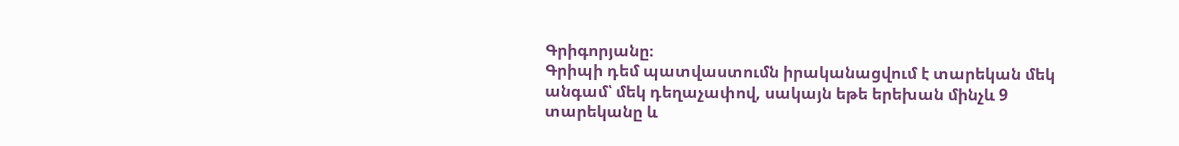Գրիգորյանը։
Գրիպի դեմ պատվաստումն իրականացվում է տարեկան մեկ անգամ՝ մեկ դեղաչափով, սակայն եթե երեխան մինչև 9 տարեկանը և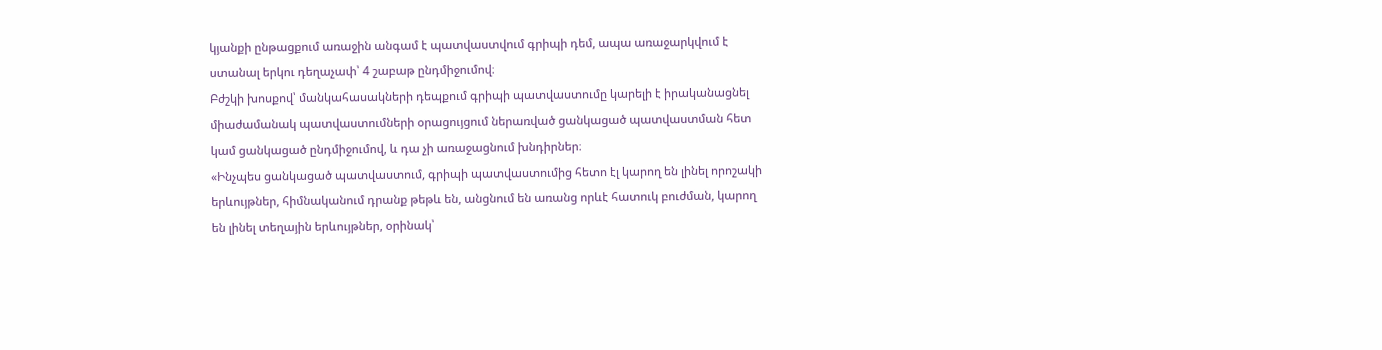կյանքի ընթացքում առաջին անգամ է պատվաստվում գրիպի դեմ, ապա առաջարկվում է ստանալ երկու դեղաչափ՝ 4 շաբաթ ընդմիջումով։
Բժշկի խոսքով՝ մանկահասակների դեպքում գրիպի պատվաստումը կարելի է իրականացնել միաժամանակ պատվաստումների օրացույցում ներառված ցանկացած պատվաստման հետ կամ ցանկացած ընդմիջումով, և դա չի առաջացնում խնդիրներ։
«Ինչպես ցանկացած պատվաստում, գրիպի պատվաստումից հետո էլ կարող են լինել որոշակի երևույթներ, հիմնականում դրանք թեթև են, անցնում են առանց որևէ հատուկ բուժման, կարող են լինել տեղային երևույթներ, օրինակ՝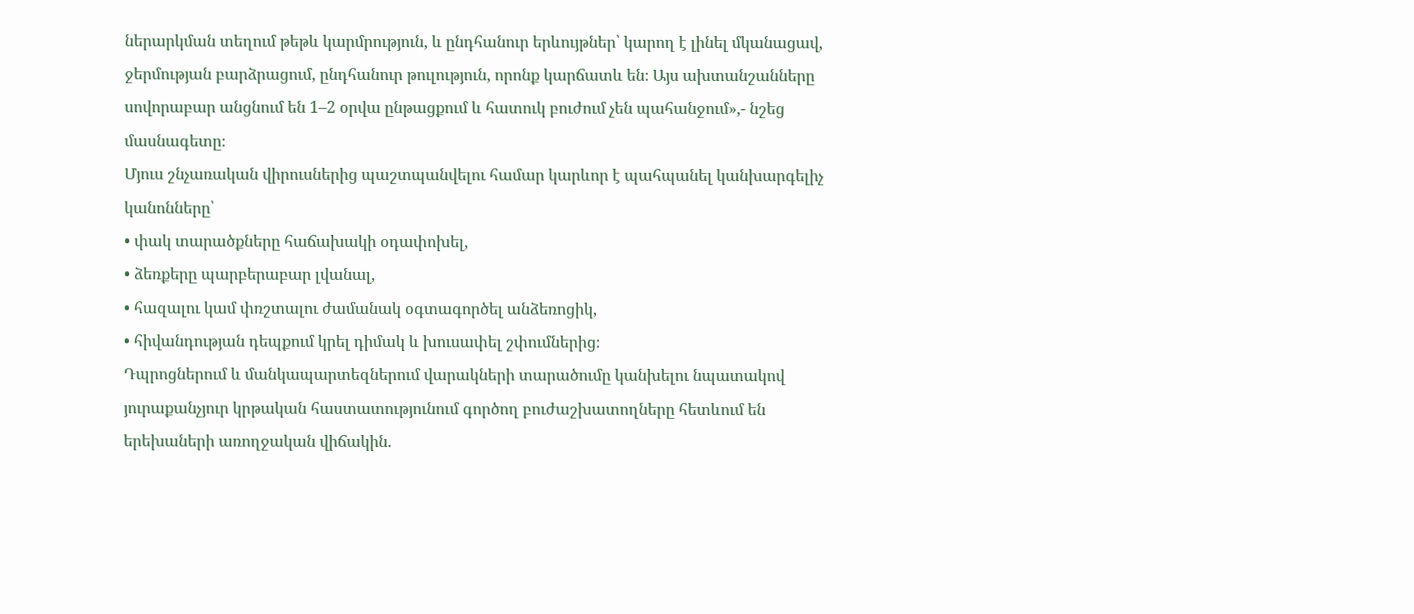ներարկման տեղում թեթև կարմրություն, և ընդհանուր երևույթներ՝ կարող է լինել մկանացավ, ջերմության բարձրացում, ընդհանուր թուլություն, որոնք կարճատև են։ Այս ախտանշանները սովորաբար անցնում են 1–2 օրվա ընթացքում և հատուկ բուժում չեն պահանջում»,- նշեց մասնագետը։
Մյուս շնչառական վիրուսներից պաշտպանվելու համար կարևոր է պահպանել կանխարգելիչ կանոնները՝
• փակ տարածքները հաճախակի օդափոխել,
• ձեռքերը պարբերաբար լվանալ,
• հազալու կամ փռշտալու ժամանակ օգտագործել անձեռոցիկ,
• հիվանդության դեպքում կրել դիմակ և խուսափել շփումներից։
Դպրոցներում և մանկապարտեզներում վարակների տարածումը կանխելու նպատակով յուրաքանչյուր կրթական հաստատությունում գործող բուժաշխատողները հետևում են երեխաների առողջական վիճակին.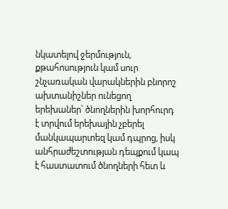նկատելով ջերմություն, քթահոսություն կամ սուր շնչառական վարակներին բնորոշ ախտանիշներ ունեցող երեխաներ՝ ծնողներին խորհուրդ է տրվում երեխային չբերել մանկապարտեզ կամ դպրոց, իսկ անհրաժեշտության դեպքում կապ է հաստատում ծնողների հետ և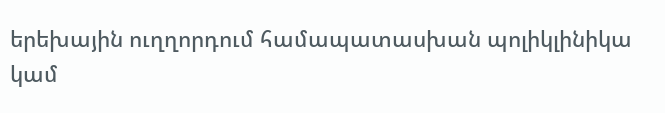երեխային ուղղորդում համապատասխան պոլիկլինիկա կամ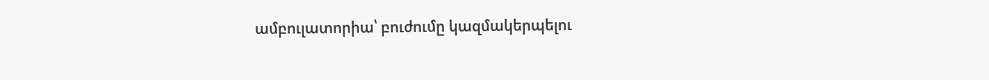ամբուլատորիա՝ բուժումը կազմակերպելու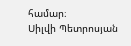համար։
Սիլվի Պետրոսյան